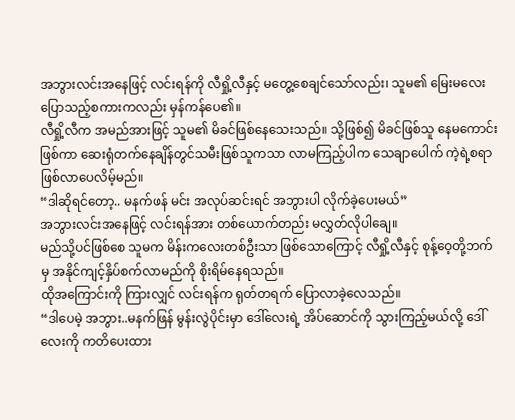အဘွားလင်းအနေဖြင့် လင်းရန်ကို လီရှို့လီနှင့် မတွေ့စေချင်သော်လည်း၊ သူမ၏ မြေးမလေး ပြောသည့်စကားကလည်း မှန်ကန်ပေ၏။
လီရှို့လီက အမည်အားဖြင့် သူမ၏ မိခင်ဖြစ်နေသေးသည်။ သို့ဖြစ်၍ မိခင်ဖြစ်သူ နေမကောင်းဖြစ်ကာ ဆေးရုံတက်နေချိန်တွင်သမီးဖြစ်သူကသာ လာမကြည့်ပါက သေချာပေါက် ကဲ့ရဲ့စရာဖြစ်လာပေလိမ့်မည်။
“ဒါဆိုရင်တော့.. မနက်ဖန် မင်း အလုပ်ဆင်းရင် အဘွားပါ လိုက်ခဲ့ပေးမယ်”
အဘွားလင်းအနေဖြင့် လင်းရန်အား တစ်ယောက်တည်း မလွှတ်လိုပါချေ။
မည်သို့ပင်ဖြစ်စေ သူမက မိန်းကလေးတစ်ဦးသာ ဖြစ်သောကြောင့် လီရှို့လီနှင့် စုန့်ဝေ့တို့ဘက်မှ အနိုင်ကျင့်နှိပ်စက်လာမည်ကို စိုးရိမ်နေရသည်။
ထိုအကြောင်းကို ကြားလျှင် လင်းရန်က ရုတ်တရက် ပြောလာခဲ့လေသည်။
“ဒါပေမဲ့ အဘွား..မနက်ဖြန် မွန်းလွဲပိုင်းမှာ ဒေါ်လေးရဲ့ အိပ်ဆောင်ကို သွားကြည့်မယ်လို့ ဒေါ်လေးကို ကတိပေးထား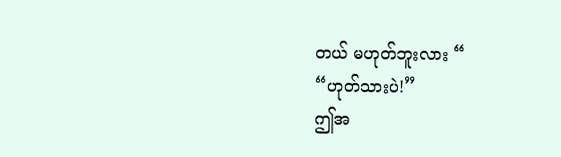တယ် မဟုတ်ဘူးလား “
“ဟုတ်သားပဲ!”
ဤအ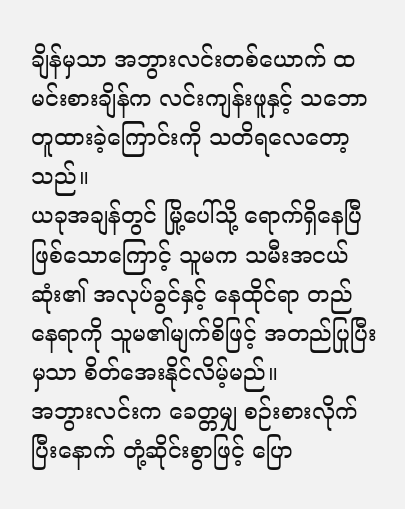ချိန်မှသာ အဘွားလင်းတစ်ယောက် ထမင်းစားချိန်က လင်းကျန်းဖူနှင့် သဘောတူထားခဲ့ကြောင်းကို သတိရလေတော့သည်။
ယခုအချန်တွင် မြို့ပေါ်သို့ ရောက်ရှိနေပြီဖြစ်သောကြောင့် သူမက သမီးအငယ်ဆုံး၏ အလုပ်ခွင်နှင့် နေထိုင်ရာ တည်နေရာကို သူမ၏မျက်စိဖြင့် အတည်ပြုပြီးမှသာ စိတ်အေးနိုင်လိမ့်မည်။
အဘွားလင်းက ခေတ္တမျှ စဉ်းစားလိုက်ပြီးနောက် တုံ့ဆိုင်းစွာဖြင့် ပြော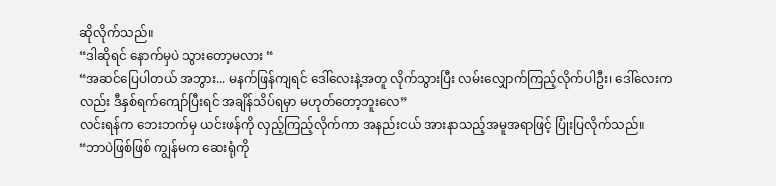ဆိုလိုက်သည်။
“ဒါဆိုရင် နောက်မှပဲ သွားတော့မလား “
“အဆင်ပြေပါတယ် အဘွား... မနက်ဖြန်ကျရင် ဒေါ်လေးနဲ့အတူ လိုက်သွားပြီး လမ်းလျှောက်ကြည့်လိုက်ပါဦး၊ ဒေါ်လေးကလည်း ဒီနှစ်ရက်ကျော်ပြီးရင် အချိန်သိပ်ရမှာ မဟုတ်တော့ဘူးလေ”
လင်းရန်က ဘေးဘက်မှ ယင်းဖန်ကို လှည့်ကြည့်လိုက်ကာ အနည်းငယ် အားနာသည့်အမူအရာဖြင့် ပြုံးပြလိုက်သည်။
“ဘာပဲဖြစ်ဖြစ် ကျွန်မက ဆေးရုံကို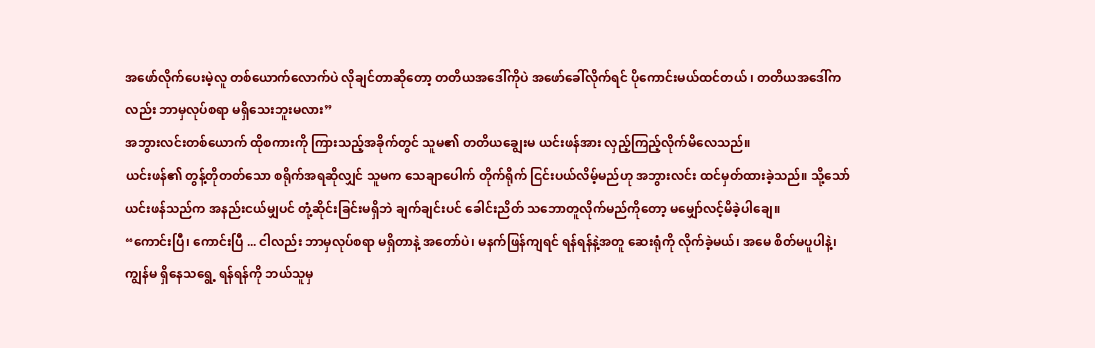အဖော်လိုက်ပေးမဲ့လူ တစ်ယောက်လောက်ပဲ လိုချင်တာဆိုတော့ တတိယအဒေါ်ကိုပဲ အဖော်ခေါ်လိုက်ရင် ပိုကောင်းမယ်ထင်တယ် ၊ တတိယအဒေါ်ကလည်း ဘာမှလုပ်စရာ မရှိသေးဘူးမလား”
အဘွားလင်းတစ်ယောက် ထိုစကားကို ကြားသည့်အခိုက်တွင် သူမ၏ တတိယချွေးမ ယင်းဖန်အား လှည့်ကြည့်လိုက်မိလေသည်။
ယင်းဖန်၏ တွန့်တိုတတ်သော စရိုက်အရဆိုလျှင် သူမက သေချာပေါက် တိုက်ရိုက် ငြင်းပယ်လိမ့်မည်ဟု အဘွားလင်း ထင်မှတ်ထားခဲ့သည်။ သို့သော် ယင်းဖန်သည်က အနည်းငယ်မျှပင် တုံ့ဆိုင်းခြင်းမရှိဘဲ ချက်ချင်းပင် ခေါင်းညိတ် သဘောတူလိုက်မည်ကိုတော့ မမျှော်လင့်မိခဲ့ပါချေ။
“ကောင်းပြီ၊ ကောင်းပြီ ... ငါလည်း ဘာမှလုပ်စရာ မရှိတာနဲ့ အတော်ပဲ၊ မနက်ဖြန်ကျရင် ရန်ရန်နဲ့အတူ ဆေးရုံကို လိုက်ခဲ့မယ်၊ အမေ စိတ်မပူပါနဲ့၊ ကျွန်မ ရှိနေသရွေ့ ရန်ရန်ကို ဘယ်သူမှ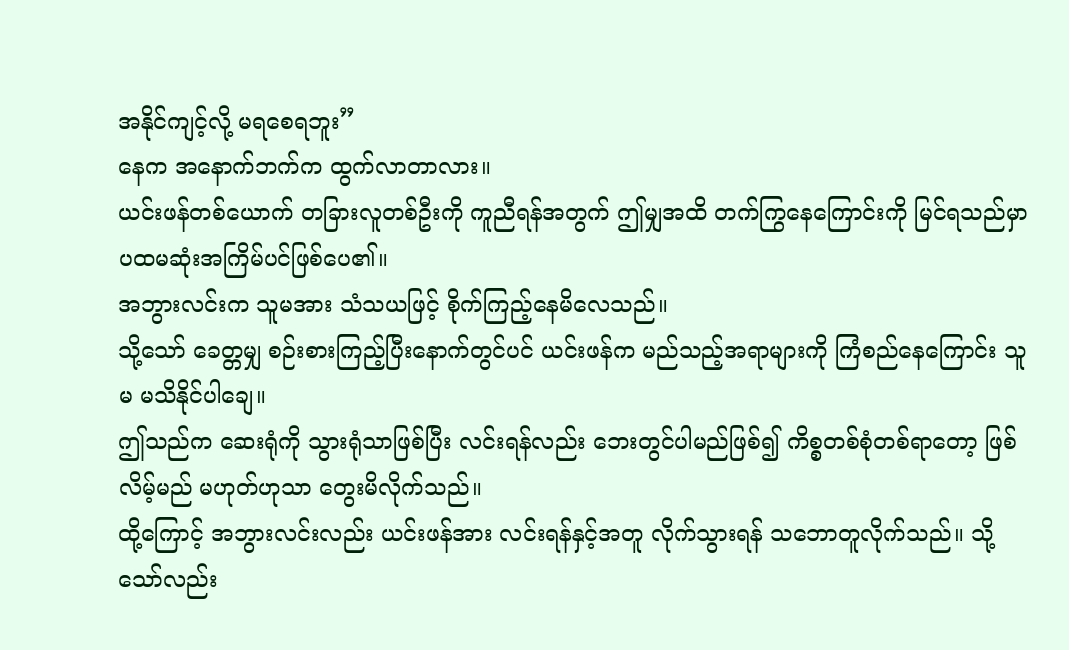အနိုင်ကျင့်လို့ မရစေရဘူး”
နေက အနောက်ဘက်က ထွက်လာတာလား။
ယင်းဖန်တစ်ယောက် တခြားလူတစ်ဦးကို ကူညီရန်အတွက် ဤမျှအထိ တက်ကြွနေကြောင်းကို မြင်ရသည်မှာ ပထမဆုံးအကြိမ်ပင်ဖြစ်ပေ၏။
အဘွားလင်းက သူမအား သံသယဖြင့် စိုက်ကြည့်နေမိလေသည်။
သို့သော် ခေတ္တမျှ စဉ်းစားကြည့်ပြီးနောက်တွင်ပင် ယင်းဖန်က မည်သည့်အရာများကို ကြံစည်နေကြောင်း သူမ မသိနိုင်ပါချေ။
ဤသည်က ဆေးရုံကို သွားရုံသာဖြစ်ပြီး လင်းရန်လည်း ဘေးတွင်ပါမည်ဖြစ်၍ ကိစ္စတစ်စုံတစ်ရာတော့ ဖြစ်လိမ့်မည် မဟုတ်ဟုသာ တွေးမိလိုက်သည်။
ထို့ကြောင့် အဘွားလင်းလည်း ယင်းဖန်အား လင်းရန်နှင့်အတူ လိုက်သွားရန် သဘောတူလိုက်သည်။ သို့သော်လည်း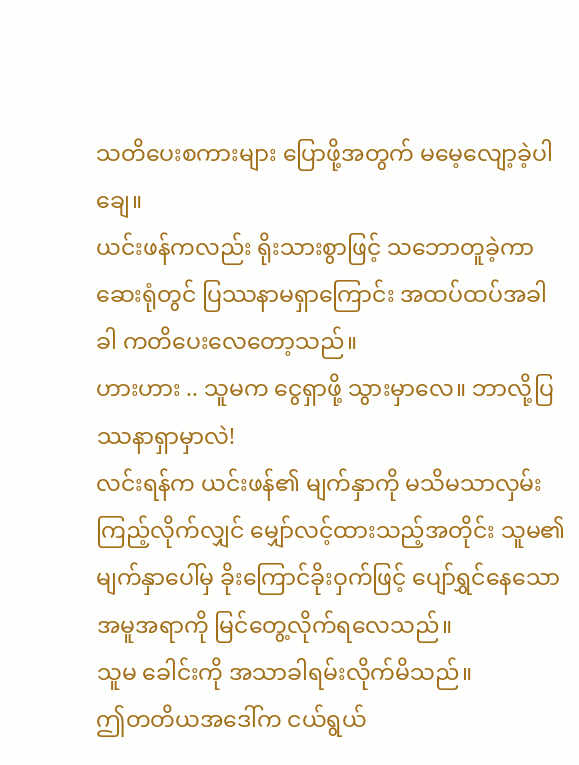သတိပေးစကားများ ပြောဖို့အတွက် မမေ့လျော့ခဲ့ပါချေ။
ယင်းဖန်ကလည်း ရိုးသားစွာဖြင့် သဘောတူခဲ့ကာ ဆေးရုံတွင် ပြဿနာမရှာကြောင်း အထပ်ထပ်အခါခါ ကတိပေးလေတော့သည်။
ဟားဟား .. သူမက ငွေရှာဖို့ သွားမှာလေ။ ဘာလို့ပြဿနာရှာမှာလဲ!
လင်းရန်က ယင်းဖန်၏ မျက်နှာကို မသိမသာလှမ်းကြည့်လိုက်လျှင် မျှော်လင့်ထားသည့်အတိုင်း သူမ၏ မျက်နှာပေါ်မှ ခိုးကြောင်ခိုးဝှက်ဖြင့် ပျော်ရွှင်နေသော အမူအရာကို မြင်တွေ့လိုက်ရလေသည်။
သူမ ခေါင်းကို အသာခါရမ်းလိုက်မိသည်။
ဤတတိယအဒေါ်က ငယ်ရွယ်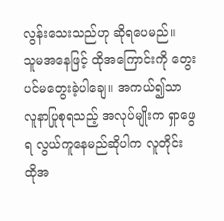လွန်းသေးသည်ဟု ဆိုရပေမည်။
သူမအနေဖြင့် ထိုအကြောင်းကို တွေးပင်မတွေးခဲ့ပါချေ။ အကယ်၍သာ လူနာပြုစုရသည့် အလုပ်မျိုးက ရှာဖွေရ လွယ်ကူနေမည်ဆိုပါက လူတိုင်း ထိုအ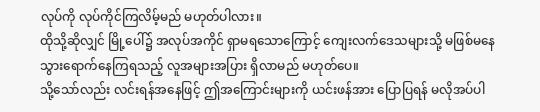လုပ်ကို လုပ်ကိုင်ကြလိမ့်မည် မဟုတ်ပါလား။
ထိုသို့ဆိုလျှင် မြို့ပေါ်၌ အလုပ်အကိုင် ရှာမရသောကြောင့် ကျေးလက်ဒေသများသို့ မဖြစ်မနေ သွားရောက်နေကြရသည့် လူအများအပြား ရှိလာမည် မဟုတ်ပေ။
သို့သော်လည်း လင်းရန်အနေဖြင့် ဤအကြောင်းများကို ယင်းဖန်အား ပြောပြရန် မလိုအပ်ပါ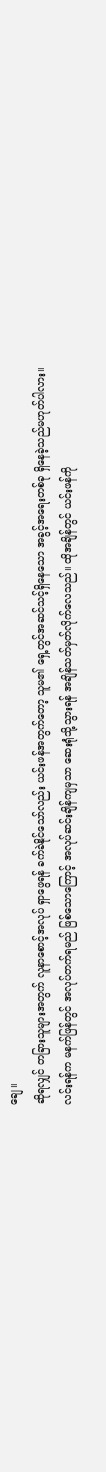ချေ။
ဆိုရလျှင် တခြားသူများအတွက် လူနာစောင့်အလုပ် ရှာဖွေရန် ခက်ခဲနိုင်သော်လည်း ယင်းဖန်အတွက်တော့ သူမ၏ ရှေ့တွင်အဆင်သင့်ရှိနေသော အခွင့်အရေးတစ်ခု ရှိနေခဲ့သည်မဟုတ်ပါလား။
လင်းရန်က မနက်ဖြန်တွင် အလုပ်တက်ရမည် ဖြစ်သောကြောင့် အလုပ်ဆင်းချိန်ကျမှသာ ဆေးရုံသို့သွားရန် အချိန်သတ်မှတ်လိုက်လေသည်။ ထိုအချိန်တွင် ယင်းဖန်ကို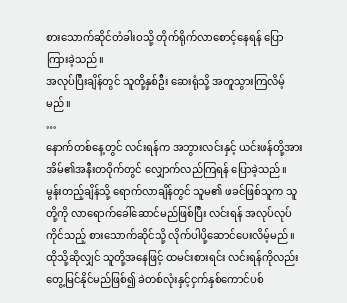စားသောက်ဆိုင်တံခါးဝသို့ တိုက်ရိုက်လာစောင့်နေရန် ပြောကြားခဲ့သည်။
အလုပ်ပြီးချိန်တွင် သူတို့နှစ်ဦး ဆေးရုံသို့ အတူသွားကြလိမ့်မည်။
…
နောက်တစ်နေ့တွင် လင်းရန်က အဘွားလင်းနှင့် ယင်းဖန်တို့အား အိမ်၏အနီးတဝိုက်တွင် လျှောက်လည်ကြရန် ပြောခဲ့သည်။
မွန်းတည့်ချိန်သို့ ရောက်လာချိန်တွင် သူမ၏ ဖခင်ဖြစ်သူက သူတို့ကို လာရောက်ခေါ်ဆောင်မည်ဖြစ်ပြီး လင်းရန် အလုပ်လုပ်ကိုင်သည့် စားသောက်ဆိုင်သို့ လိုက်ပါပို့ဆောင်ပေးလိမ့်မည်။
ထိုသို့ဆိုလျှင် သူတို့အနေဖြင့် ထမင်းစားရင်း လင်းရန်ကိုလည်း တွေ့မြင်နိုင်မည်ဖြစ်၍ ခဲတစ်လုံးနှင့်ငှက်နှစ်ကောင်ပစ်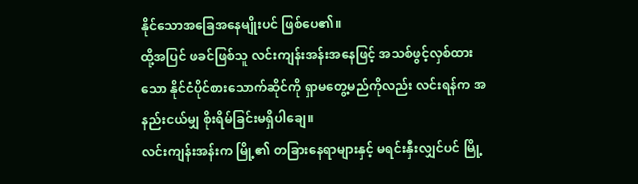နိုင်သောအခြေအနေမျိုးပင် ဖြစ်ပေ၏။
ထို့အပြင် ဖခင်ဖြစ်သူ လင်းကျန်းအန်းအနေဖြင့် အသစ်ဖွင့်လှစ်ထားသော နိုင်ငံပိုင်စားသောက်ဆိုင်ကို ရှာမတွေ့မည်ကိုလည်း လင်းရန်က အနည်းငယ်မျှ စိုးရိမ်ခြင်းမရှိပါချေ။
လင်းကျန်းအန်းက မြို့၏ တခြားနေရာများနှင့် မရင်းနှီးလျှင်ပင် မြို့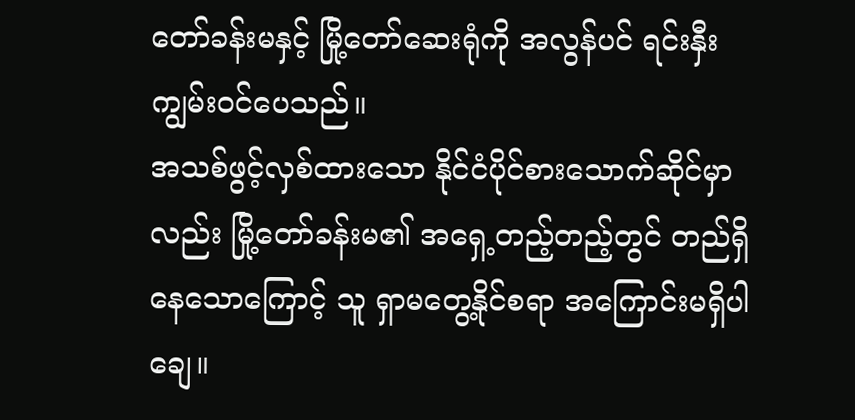တော်ခန်းမနှင့် မြို့တော်ဆေးရုံကို အလွန်ပင် ရင်းနှီးကျွမ်းဝင်ပေသည်။
အသစ်ဖွင့်လှစ်ထားသော နိုင်ငံပိုင်စားသောက်ဆိုင်မှာလည်း မြို့တော်ခန်းမ၏ အရှေ့တည့်တည့်တွင် တည်ရှိနေသောကြောင့် သူ ရှာမတွေ့နိုင်စရာ အကြောင်းမရှိပါချေ။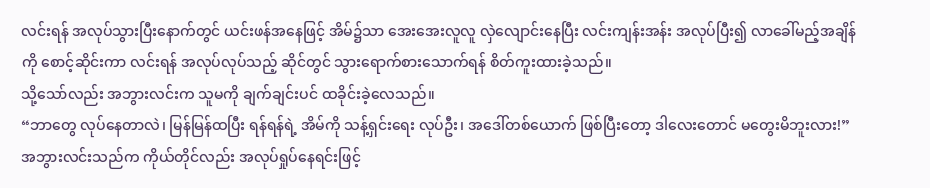လင်းရန် အလုပ်သွားပြီးနောက်တွင် ယင်းဖန်အနေဖြင့် အိမ်၌သာ အေးအေးလူလူ လှဲလျောင်းနေပြီး လင်းကျန်းအန်း အလုပ်ပြီး၍ လာခေါ်မည့်အချိန်ကို စောင့်ဆိုင်းကာ လင်းရန် အလုပ်လုပ်သည့် ဆိုင်တွင် သွားရောက်စားသောက်ရန် စိတ်ကူးထားခဲ့သည်။
သို့သော်လည်း အဘွားလင်းက သူမကို ချက်ချင်းပင် ထခိုင်းခဲ့လေသည်။
“ဘာတွေ လုပ်နေတာလဲ၊ မြန်မြန်ထပြီး ရန်ရန်ရဲ့ အိမ်ကို သန့်ရှင်းရေး လုပ်ဦး၊ အဒေါ်တစ်ယောက် ဖြစ်ပြီးတော့ ဒါလေးတောင် မတွေးမိဘူးလား!”
အဘွားလင်းသည်က ကိုယ်တိုင်လည်း အလုပ်ရှုပ်နေရင်းဖြင့်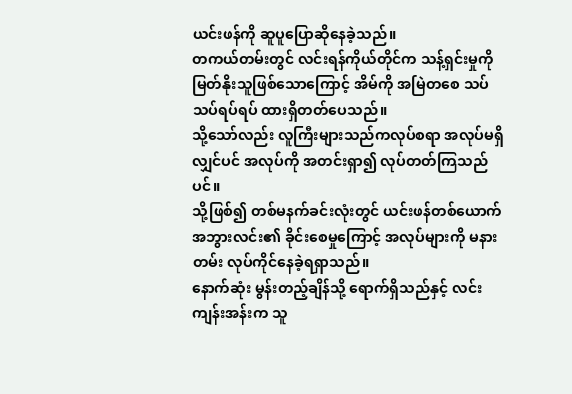ယင်းဖန်ကို ဆူပူပြောဆိုနေခဲ့သည်။
တကယ်တမ်းတွင် လင်းရန်ကိုယ်တိုင်က သန့်ရှင်းမှုကို မြတ်နိုးသူဖြစ်သောကြောင့် အိမ်ကို အမြဲတစေ သပ်သပ်ရပ်ရပ် ထားရှိတတ်ပေသည်။
သို့သော်လည်း လူကြီးများသည်ကလုပ်စရာ အလုပ်မရှိလျှင်ပင် အလုပ်ကို အတင်းရှာ၍ လုပ်တတ်ကြသည်ပင်။
သို့ဖြစ်၍ တစ်မနက်ခင်းလုံးတွင် ယင်းဖန်တစ်ယောက် အဘွားလင်း၏ ခိုင်းစေမှုကြောင့် အလုပ်များကို မနားတမ်း လုပ်ကိုင်နေခဲ့ရရှာသည်။
နောက်ဆုံး မွန်းတည့်ချိန်သို့ ရောက်ရှိသည်နှင့် လင်းကျန်းအန်းက သူ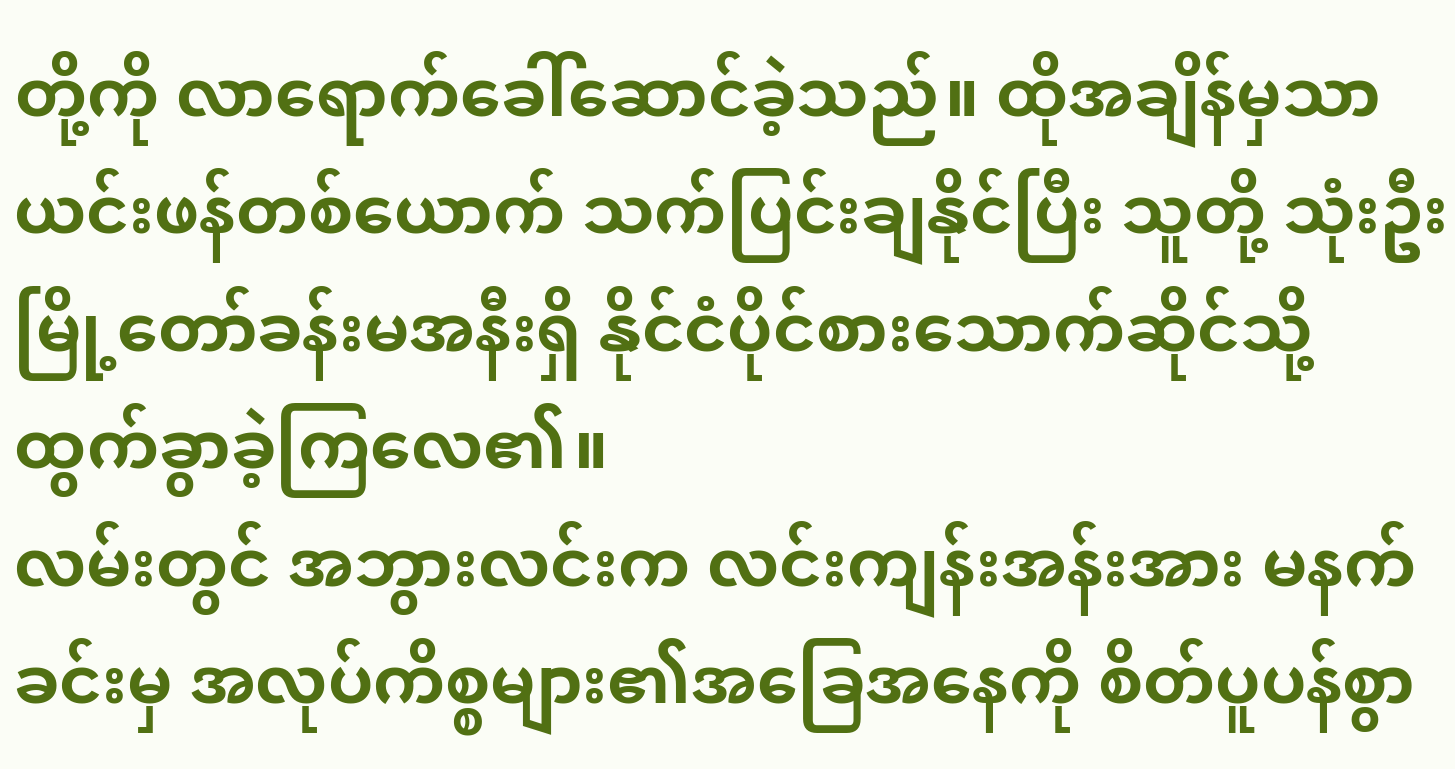တို့ကို လာရောက်ခေါ်ဆောင်ခဲ့သည်။ ထိုအချိန်မှသာ ယင်းဖန်တစ်ယောက် သက်ပြင်းချနိုင်ပြီး သူတို့ သုံးဦး မြို့တော်ခန်းမအနီးရှိ နိုင်ငံပိုင်စားသောက်ဆိုင်သို့ ထွက်ခွာခဲ့ကြလေ၏။
လမ်းတွင် အဘွားလင်းက လင်းကျန်းအန်းအား မနက်ခင်းမှ အလုပ်ကိစ္စများ၏အခြေအနေကို စိတ်ပူပန်စွာ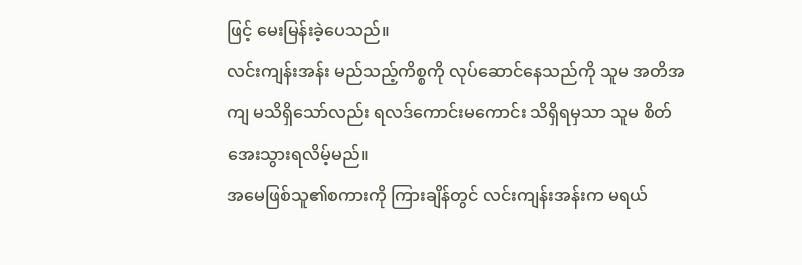ဖြင့် မေးမြန်းခဲ့ပေသည်။
လင်းကျန်းအန်း မည်သည့်ကိစ္စကို လုပ်ဆောင်နေသည်ကို သူမ အတိအကျ မသိရှိသော်လည်း ရလဒ်ကောင်းမကောင်း သိရှိရမှသာ သူမ စိတ်အေးသွားရလိမ့်မည်။
အမေဖြစ်သူ၏စကားကို ကြားချိန်တွင် လင်းကျန်းအန်းက မရယ်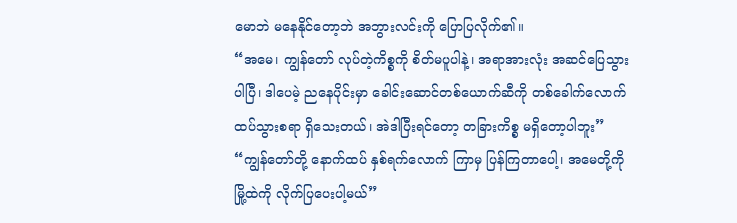မောဘဲ မနေနိုင်တော့ဘဲ အဘွားလင်းကို ပြောပြလိုက်၏။
“အမေ၊ ကျွန်တော် လုပ်တဲ့ကိစ္စကို စိတ်မပူပါနဲ့၊ အရာအားလုံး အဆင်ပြေသွားပါပြီ၊ ဒါပေမဲ့ ညနေပိုင်းမှာ ခေါင်းဆောင်တစ်ယောက်ဆီကို တစ်ခေါက်လောက် ထပ်သွားစရာ ရှိသေးတယ်၊ အဲဒါပြီးရင်တော့ တခြားကိစ္စ မရှိတော့ပါဘူး”
“ကျွန်တော်တို့ နောက်ထပ် နှစ်ရက်လောက် ကြာမှ ပြန်ကြတာပေါ့၊ အမေတို့ကို မြို့ထဲကို လိုက်ပြပေးပါ့မယ်”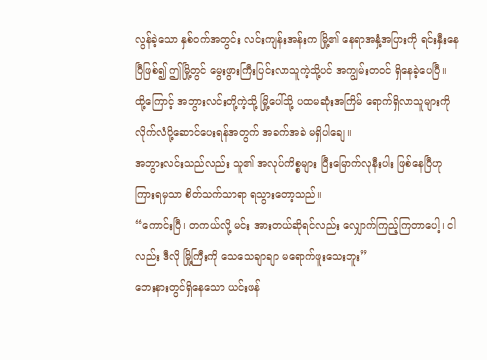လွန်ခဲ့သော နှစ်ဝက်အတွင်း လင်းကျန်းအန်းက မြို့၏ နေရာအနှံ့အပြားကို ရင်းနှီးနေပြီဖြစ်၍ ဤမြို့တွင် မွေးဖွားကြီးပြင်းလာသူကဲ့သို့ပင် အကျွမ်းတဝင် ရှိနေခဲ့ပေပြီ။
ထို့ကြောင့် အဘွားလင်းတို့ကဲ့သို့ မြို့ပေါ်သို့ ပထမဆုံးအကြိမ် ရောက်ရှိလာသူများကို လိုက်လံပို့ဆောင်ပေးရန်အတွက် အခက်အခဲ မရှိပါချေ။
အဘွားလင်းသည်လည်း သူ၏ အလုပ်ကိစ္စများ ပြီးမြောက်လုနီးပါး ဖြစ်နေပြီဟု ကြားရမှသာ စိတ်သက်သာရာ ရသွားတော့သည်။
“ကောင်းပြီ၊ တကယ်လို့ မင်း အားတယ်ဆိုရင်လည်း လျှောက်ကြည့်ကြတာပေါ့၊ ငါလည်း ဒီလို မြို့ကြီးကို သေသေချာချာ မရောက်ဖူးသေးဘူး”
ဘေးနားတွင်ရှိနေသော ယင်းဖန်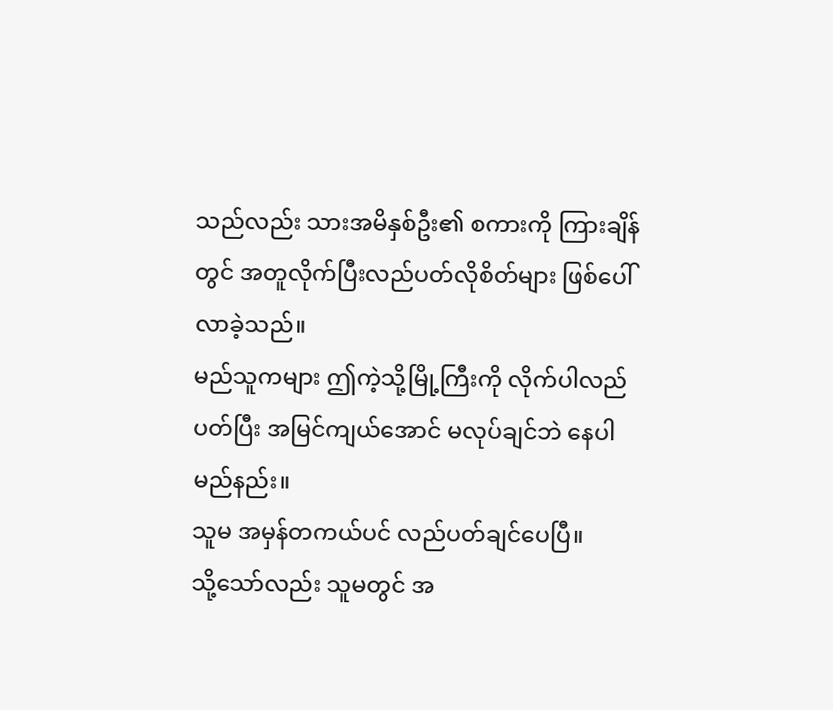သည်လည်း သားအမိနှစ်ဦး၏ စကားကို ကြားချိန်တွင် အတူလိုက်ပြီးလည်ပတ်လိုစိတ်များ ဖြစ်ပေါ်လာခဲ့သည်။
မည်သူကများ ဤကဲ့သို့မြို့ကြီးကို လိုက်ပါလည်ပတ်ပြီး အမြင်ကျယ်အောင် မလုပ်ချင်ဘဲ နေပါမည်နည်း။
သူမ အမှန်တကယ်ပင် လည်ပတ်ချင်ပေပြီ။
သို့သော်လည်း သူမတွင် အ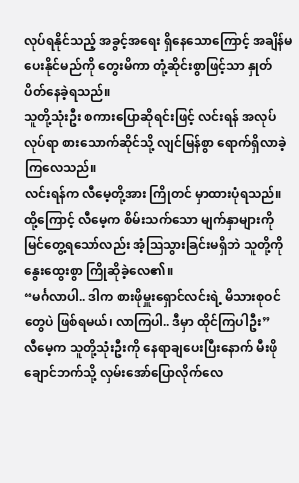လုပ်ရနိုင်သည့် အခွင့်အရေး ရှိနေသောကြောင့် အချိန်မပေးနိုင်မည်ကို တွေးမိကာ တုံ့ဆိုင်းစွာဖြင့်သာ နှုတ်ပိတ်နေခဲ့ရသည်။
သူတို့သုံးဦး စကားပြောဆိုရင်းဖြင့် လင်းရန် အလုပ်လုပ်ရာ စားသောက်ဆိုင်သို့ လျင်မြန်စွာ ရောက်ရှိလာခဲ့ကြလေသည်။
လင်းရန်က လီမေ့တို့အား ကြိုတင် မှာထားပုံရသည်။ ထို့ကြောင့် လီမေ့က စိမ်းသက်သော မျက်နှာများကို မြင်တွေ့ရသော်လည်း အံ့ဩသွားခြင်းမရှိဘဲ သူတို့ကို နွေးထွေးစွာ ကြိုဆိုခဲ့လေ၏။
“မင်္ဂလာပါ.. ဒါက စားဖိုမှူးရှောင်လင်းရဲ့ မိသားစုဝင်တွေပဲ ဖြစ်ရမယ်၊ လာကြပါ.. ဒီမှာ ထိုင်ကြပါဦး”
လီမေ့က သူတို့သုံးဦးကို နေရာချပေးပြီးနောက် မီးဖိုချောင်ဘက်သို့ လှမ်းအော်ပြောလိုက်လေ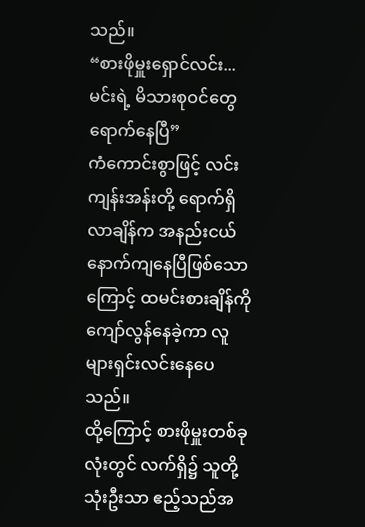သည်။
“စားဖိုမှူးရှောင်လင်း... မင်းရဲ့ မိသားစုဝင်တွေ ရောက်နေပြီ”
ကံကောင်းစွာဖြင့် လင်းကျန်းအန်းတို့ ရောက်ရှိလာချိန်က အနည်းငယ် နောက်ကျနေပြီဖြစ်သောကြောင့် ထမင်းစားချိန်ကို ကျော်လွန်နေခဲ့ကာ လူများရှင်းလင်းနေပေသည်။
ထို့ကြောင့် စားဖိုမှူးတစ်ခုလုံးတွင် လက်ရှိ၌ သူတို့သုံးဦးသာ ဧည့်သည်အ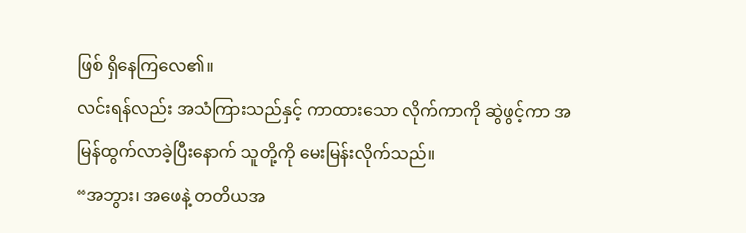ဖြစ် ရှိနေကြလေ၏။
လင်းရန်လည်း အသံကြားသည်နှင့် ကာထားသော လိုက်ကာကို ဆွဲဖွင့်ကာ အမြန်ထွက်လာခဲ့ပြီးနောက် သူတို့ကို မေးမြန်းလိုက်သည်။
“အဘွား၊ အဖေနဲ့ တတိယအ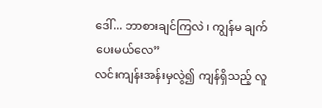ဒေါ်... ဘာစားချင်ကြလဲ ၊ ကျွန်မ ချက်ပေးမယ်လေ”
လင်းကျန်းအန်းမှလွဲ၍ ကျန်ရှိသည့် လူ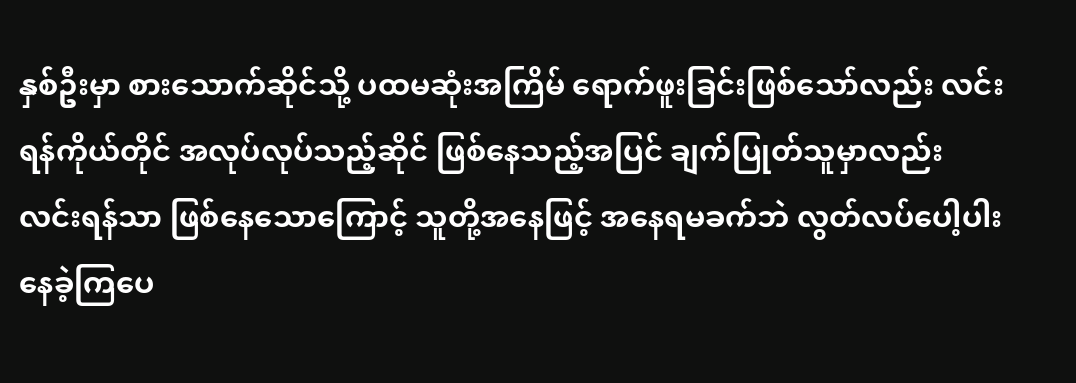နှစ်ဦးမှာ စားသောက်ဆိုင်သို့ ပထမဆုံးအကြိမ် ရောက်ဖူးခြင်းဖြစ်သော်လည်း လင်းရန်ကိုယ်တိုင် အလုပ်လုပ်သည့်ဆိုင် ဖြစ်နေသည့်အပြင် ချက်ပြုတ်သူမှာလည်း လင်းရန်သာ ဖြစ်နေသောကြောင့် သူတို့အနေဖြင့် အနေရမခက်ဘဲ လွတ်လပ်ပေါ့ပါးနေခဲ့ကြပေ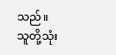သည်။
သူတို့သုံး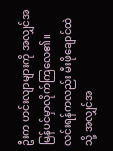ဦးက ဟင်းလျာများကို အလျှင်အမြန်ပင်မှာလိုက်ကြလေ၏။
လင်းရန်ကလည်း မီးဖိုချောင်ထဲသို့ အလျှင်အ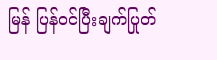မြန် ပြန်ဝင်ပြီးချက်ပြုတ်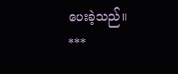ပေးခဲ့သည်။
***